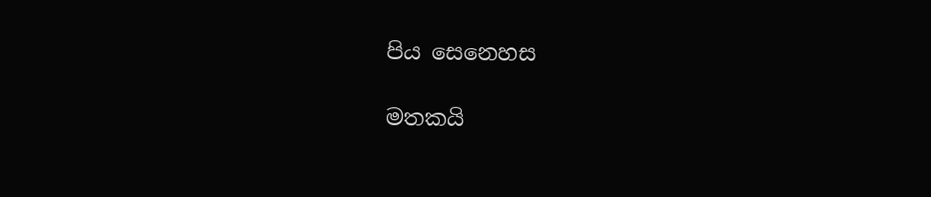පිය සෙනෙහස

මතකයි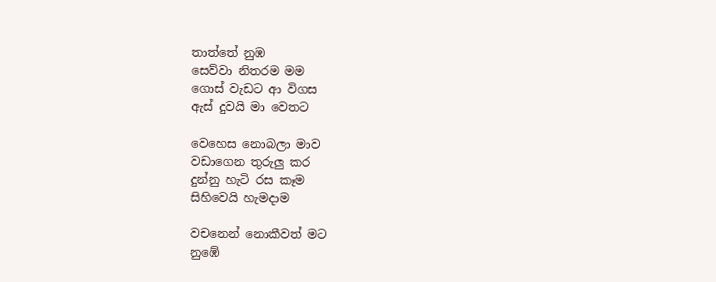තාත්තේ නුඹ
සෙව්වා නිතරම මම
ගොස් වැඩට ආ විගස
ඇස් දුවයි මා වෙතට

වෙහෙස නොබලා මාව
වඩාගෙන තුරුලු කර
දුන්නු හැටි රස කෑම
සිහිවෙයි හැමදාම

වචනෙන් නොකීවත් මට
නුඹේ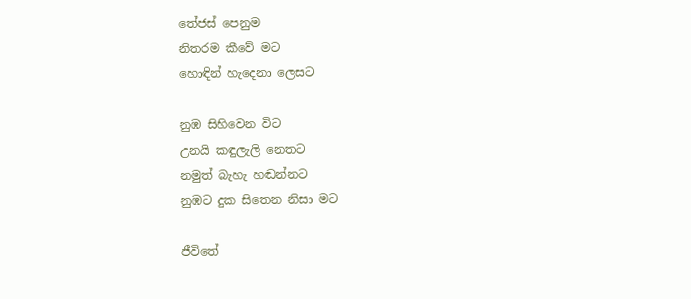තේජස් පෙනුම
නිතරම කීවේ මට
හොඳින් හැදෙනා ලෙසට

නුඹ සිහිවෙන විට
උනයි කඳුලැලි නෙතට
නමුත් බැහැ හඬන්නට
නුඹට දුක සිතෙන නිසා මට

ජීවිතේ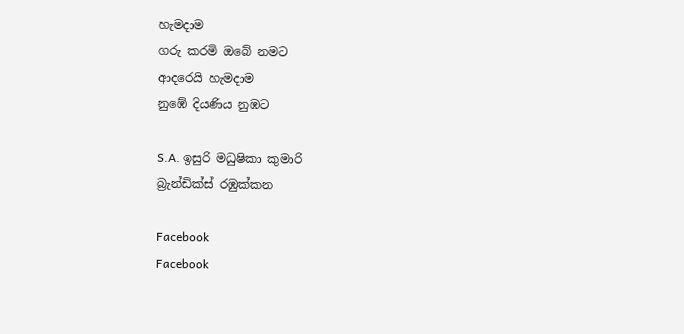හැමදාම
ගරු කරමි ඔබේ නමට
ආදරෙයි හැමදාම
නුඹේ දියණිය නුඹට

S.A. ඉසුරි මධුෂිකා කුමාරි
බ්‍රැන්ඩික්ස් රඹුක්කන

Facebook
Facebook